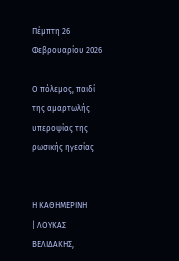Πέμπτη 26 Φεβρουαρίου 2026

Ο πόλεμος, παιδί της αμαρτωλής υπεροψίας της ρωσικής ηγεσίας


Η ΚΑΘΗΜΕΡΙΝΗ
| ΛΟΥΚΑΣ ΒΕΛΙΔΑΚΗΣ,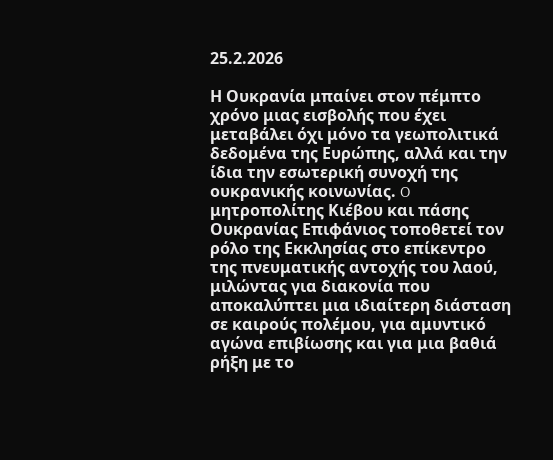25.2.2026

Η Ουκρανία μπαίνει στον πέμπτο χρόνο μιας εισβολής που έχει μεταβάλει όχι μόνο τα γεωπολιτικά δεδομένα της Ευρώπης, αλλά και την ίδια την εσωτερική συνοχή της ουκρανικής κοινωνίας. O μητροπολίτης Κιέβου και πάσης Ουκρανίας Επιφάνιος τοποθετεί τον ρόλο της Εκκλησίας στο επίκεντρο της πνευματικής αντοχής του λαού, μιλώντας για διακονία που αποκαλύπτει μια ιδιαίτερη διάσταση σε καιρούς πολέμου, για αμυντικό αγώνα επιβίωσης και για μια βαθιά ρήξη με το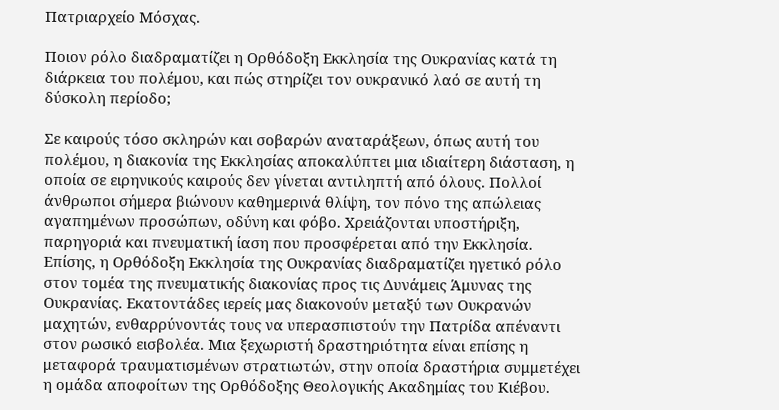Πατριαρχείο Μόσχας.

Ποιον ρόλο διαδραματίζει η Ορθόδοξη Εκκλησία της Ουκρανίας κατά τη διάρκεια του πολέμου, και πώς στηρίζει τον ουκρανικό λαό σε αυτή τη δύσκολη περίοδο;

Σε καιρούς τόσο σκληρών και σοβαρών αναταράξεων, όπως αυτή του πολέμου, η διακονία της Εκκλησίας αποκαλύπτει μια ιδιαίτερη διάσταση, η οποία σε ειρηνικούς καιρούς δεν γίνεται αντιληπτή από όλους. Πολλοί άνθρωποι σήμερα βιώνουν καθημερινά θλίψη, τον πόνο της απώλειας αγαπημένων προσώπων, οδύνη και φόβο. Χρειάζονται υποστήριξη, παρηγοριά και πνευματική ίαση που προσφέρεται από την Εκκλησία. Επίσης, η Ορθόδοξη Εκκλησία της Ουκρανίας διαδραματίζει ηγετικό ρόλο στον τομέα της πνευματικής διακονίας προς τις Δυνάμεις Άμυνας της Ουκρανίας. Εκατοντάδες ιερείς μας διακονούν μεταξύ των Ουκρανών μαχητών, ενθαρρύνοντάς τους να υπερασπιστούν την Πατρίδα απέναντι στον ρωσικό εισβολέα. Μια ξεχωριστή δραστηριότητα είναι επίσης η μεταφορά τραυματισμένων στρατιωτών, στην οποία δραστήρια συμμετέχει η ομάδα αποφοίτων της Ορθόδοξης Θεολογικής Ακαδημίας του Κιέβου.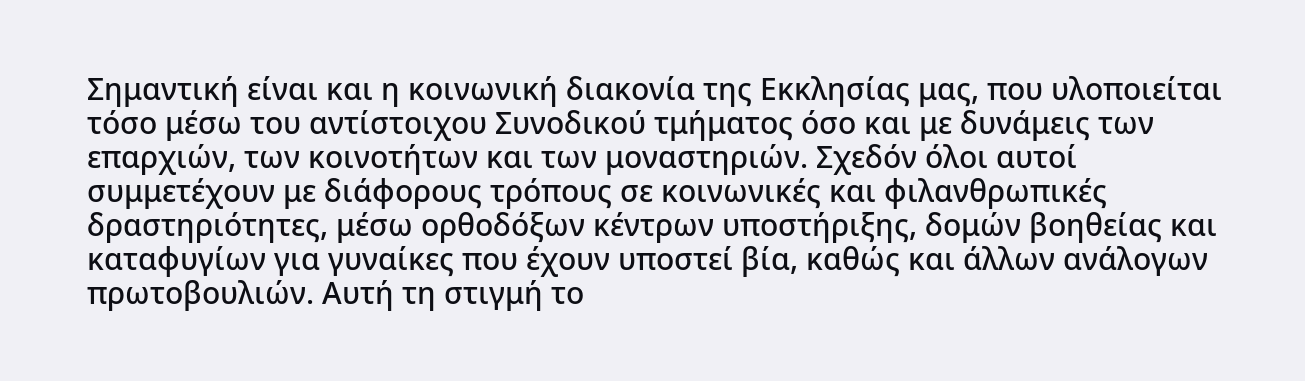Σημαντική είναι και η κοινωνική διακονία της Εκκλησίας μας, που υλοποιείται τόσο μέσω του αντίστοιχου Συνοδικού τμήματος όσο και με δυνάμεις των επαρχιών, των κοινοτήτων και των μοναστηριών. Σχεδόν όλοι αυτοί συμμετέχουν με διάφορους τρόπους σε κοινωνικές και φιλανθρωπικές δραστηριότητες, μέσω ορθοδόξων κέντρων υποστήριξης, δομών βοηθείας και καταφυγίων για γυναίκες που έχουν υποστεί βία, καθώς και άλλων ανάλογων πρωτοβουλιών. Αυτή τη στιγμή το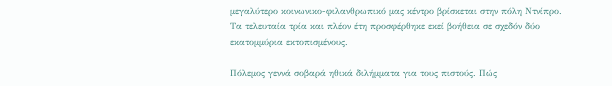μεγαλύτερο κοινωνικο-φιλανθρωπικό μας κέντρο βρίσκεται στην πόλη Ντνίπρο. Τα τελευταία τρία και πλέον έτη προσφέρθηκε εκεί βοήθεια σε σχεδόν δύο εκατομμύρια εκτοπισμένους.

Πόλεμος γεννά σοβαρά ηθικά διλήμματα για τους πιστούς. Πώς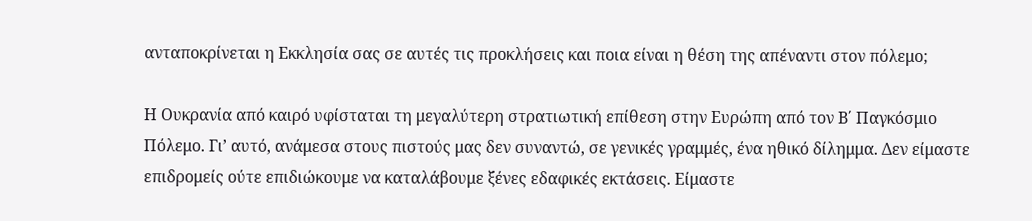ανταποκρίνεται η Εκκλησία σας σε αυτές τις προκλήσεις και ποια είναι η θέση της απέναντι στον πόλεμο;

Η Ουκρανία από καιρό υφίσταται τη μεγαλύτερη στρατιωτική επίθεση στην Ευρώπη από τον Β΄ Παγκόσμιο Πόλεμο. Γι’ αυτό, ανάμεσα στους πιστούς μας δεν συναντώ, σε γενικές γραμμές, ένα ηθικό δίλημμα. Δεν είμαστε επιδρομείς ούτε επιδιώκουμε να καταλάβουμε ξένες εδαφικές εκτάσεις. Είμαστε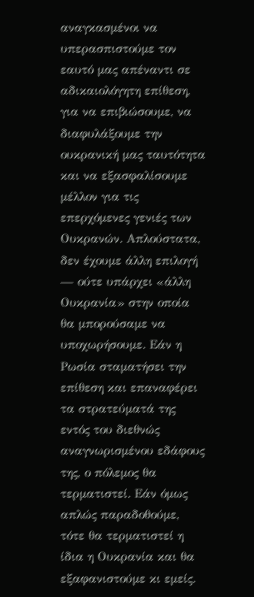αναγκασμένοι να υπερασπιστούμε τον εαυτό μας απέναντι σε αδικαιολόγητη επίθεση, για να επιβιώσουμε, να διαφυλάξουμε την ουκρανική μας ταυτότητα και να εξασφαλίσουμε μέλλον για τις επερχόμενες γενιές των Ουκρανών. Απλούστατα, δεν έχουμε άλλη επιλογή — ούτε υπάρχει «άλλη Ουκρανία» στην οποία θα μπορούσαμε να υποχωρήσουμε. Εάν η Ρωσία σταματήσει την επίθεση και επαναφέρει τα στρατεύματά της εντός του διεθνώς αναγνωρισμένου εδάφους της, ο πόλεμος θα τερματιστεί. Εάν όμως απλώς παραδοθούμε, τότε θα τερματιστεί η ίδια η Ουκρανία και θα εξαφανιστούμε κι εμείς.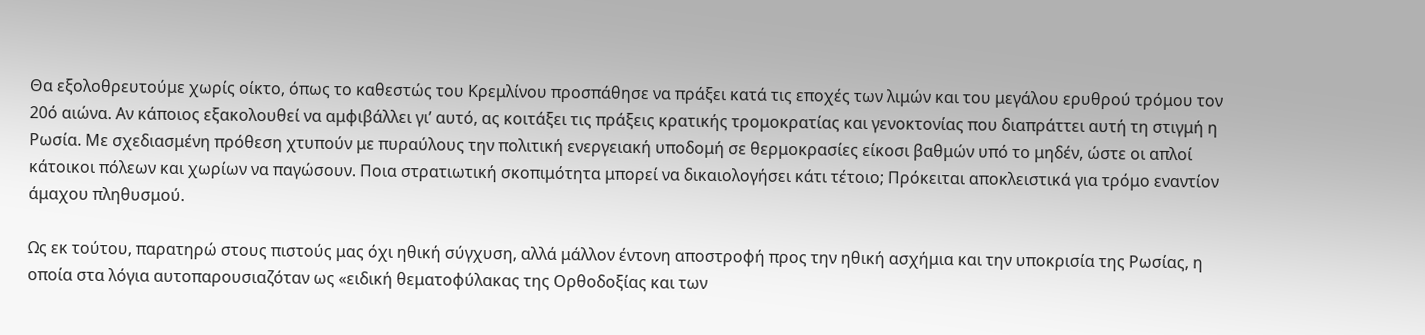Θα εξολοθρευτούμε χωρίς οίκτο, όπως το καθεστώς του Κρεμλίνου προσπάθησε να πράξει κατά τις εποχές των λιμών και του μεγάλου ερυθρού τρόμου τον 20ό αιώνα. Αν κάποιος εξακολουθεί να αμφιβάλλει γι’ αυτό, ας κοιτάξει τις πράξεις κρατικής τρομοκρατίας και γενοκτονίας που διαπράττει αυτή τη στιγμή η Ρωσία. Με σχεδιασμένη πρόθεση χτυπούν με πυραύλους την πολιτική ενεργειακή υποδομή σε θερμοκρασίες είκοσι βαθμών υπό το μηδέν, ώστε οι απλοί κάτοικοι πόλεων και χωρίων να παγώσουν. Ποια στρατιωτική σκοπιμότητα μπορεί να δικαιολογήσει κάτι τέτοιο; Πρόκειται αποκλειστικά για τρόμο εναντίον άμαχου πληθυσμού.

Ως εκ τούτου, παρατηρώ στους πιστούς μας όχι ηθική σύγχυση, αλλά μάλλον έντονη αποστροφή προς την ηθική ασχήμια και την υποκρισία της Ρωσίας, η οποία στα λόγια αυτοπαρουσιαζόταν ως «ειδική θεματοφύλακας της Ορθοδοξίας και των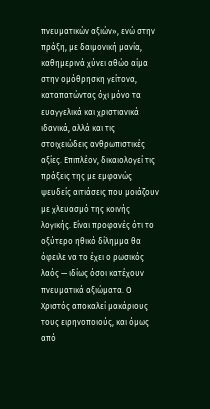πνευματικών αξιών», ενώ στην πράξη, με δαιμονική μανία, καθημερινά χύνει αθώο αίμα στην ομόθρησκη γείτονα, καταπατώντας όχι μόνο τα ευαγγελικά και χριστιανικά ιδανικά, αλλά και τις στοιχειώδεις ανθρωπιστικές αξίες. Επιπλέον, δικαιολογεί τις πράξεις της με εμφανώς ψευδείς αιτιάσεις που μοιάζουν με χλευασμό της κοινής λογικής. Είναι προφανές ότι το οξύτερο ηθικό δίλημμα θα όφειλε να το έχει ο ρωσικός λαός — ιδίως όσοι κατέχουν πνευματικά αξιώματα. Ο Χριστός αποκαλεί μακάριους τους ειρηνοποιούς, και όμως από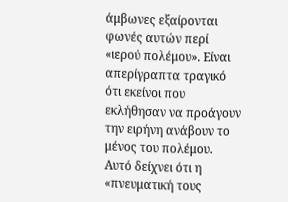άμβωνες εξαίρονται φωνές αυτών περί «ιερού πολέμου». Είναι απερίγραπτα τραγικό ότι εκείνοι που εκλήθησαν να προάγουν την ειρήνη ανάβουν το μένος του πολέμου. Αυτό δείχνει ότι η «πνευματική τους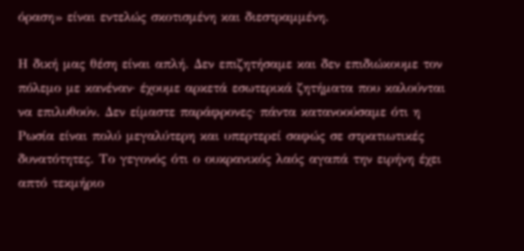όραση» είναι εντελώς σκοτισμένη και διεστραμμένη.

Η δική μας θέση είναι απλή. Δεν επιζητήσαμε και δεν επιδιώκουμε τον πόλεμο με κανέναν· έχουμε αρκετά εσωτερικά ζητήματα που καλούνται να επιλυθούν. Δεν είμαστε παράφρονες· πάντα κατανοούσαμε ότι η Ρωσία είναι πολύ μεγαλύτερη και υπερτερεί σαφώς σε στρατιωτικές δυνατότητες. Το γεγονός ότι ο ουκρανικός λαός αγαπά την ειρήνη έχει απτό τεκμήριο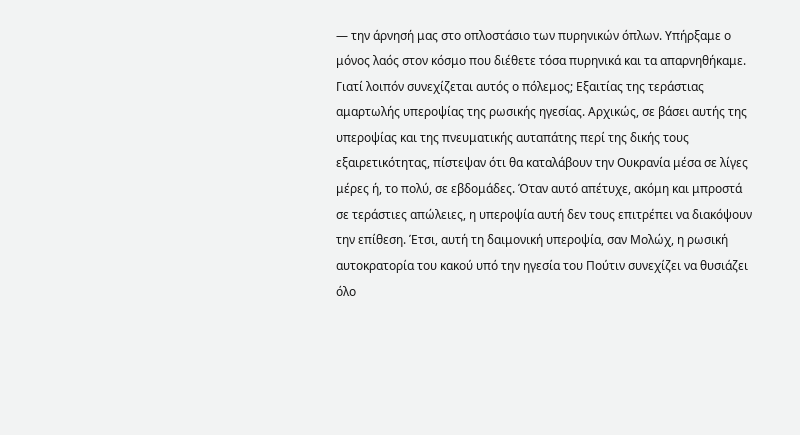— την άρνησή μας στο οπλοστάσιο των πυρηνικών όπλων. Υπήρξαμε ο μόνος λαός στον κόσμο που διέθετε τόσα πυρηνικά και τα απαρνηθήκαμε. Γιατί λοιπόν συνεχίζεται αυτός ο πόλεμος; Εξαιτίας της τεράστιας αμαρτωλής υπεροψίας της ρωσικής ηγεσίας. Αρχικώς, σε βάσει αυτής της υπεροψίας και της πνευματικής αυταπάτης περί της δικής τους εξαιρετικότητας, πίστεψαν ότι θα καταλάβουν την Ουκρανία μέσα σε λίγες μέρες ή, το πολύ, σε εβδομάδες. Όταν αυτό απέτυχε, ακόμη και μπροστά σε τεράστιες απώλειες, η υπεροψία αυτή δεν τους επιτρέπει να διακόψουν την επίθεση. Έτσι, αυτή τη δαιμονική υπεροψία, σαν Μολώχ, η ρωσική αυτοκρατορία του κακού υπό την ηγεσία του Πούτιν συνεχίζει να θυσιάζει όλο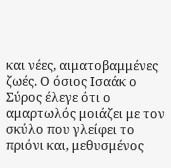και νέες, αιματοβαμμένες ζωές. Ο όσιος Ισαάκ ο Σύρος έλεγε ότι ο αμαρτωλός μοιάζει με τον σκύλο που γλείφει το πριόνι και, μεθυσμένος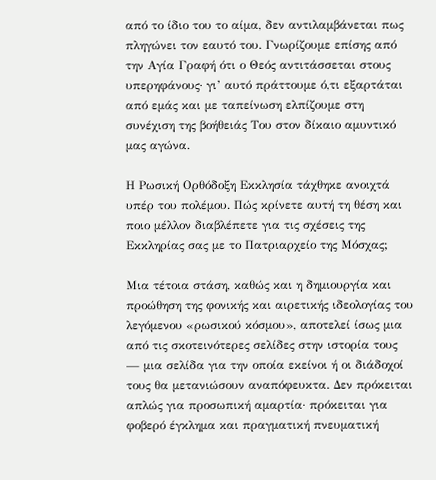από το ίδιο του το αίμα, δεν αντιλαμβάνεται πως πληγώνει τον εαυτό του. Γνωρίζουμε επίσης από την Αγία Γραφή ότι ο Θεός αντιτάσσεται στους υπερηφάνους· γι’ αυτό πράττουμε ό,τι εξαρτάται από εμάς και με ταπείνωση ελπίζουμε στη συνέχιση της βοήθειάς Του στον δίκαιο αμυντικό μας αγώνα.

Η Ρωσική Ορθόδοξη Εκκλησία τάχθηκε ανοιχτά υπέρ του πολέμου. Πώς κρίνετε αυτή τη θέση και ποιο μέλλον διαβλέπετε για τις σχέσεις της Εκκληρίας σας με το Πατριαρχείο της Μόσχας;

Μια τέτοια στάση, καθώς και η δημιουργία και προώθηση της φονικής και αιρετικής ιδεολογίας του λεγόμενου «ρωσικού κόσμου», αποτελεί ίσως μια από τις σκοτεινότερες σελίδες στην ιστορία τους — μια σελίδα για την οποία εκείνοι ή οι διάδοχοί τους θα μετανιώσουν αναπόφευκτα. Δεν πρόκειται απλώς για προσωπική αμαρτία· πρόκειται για φοβερό έγκλημα και πραγματική πνευματική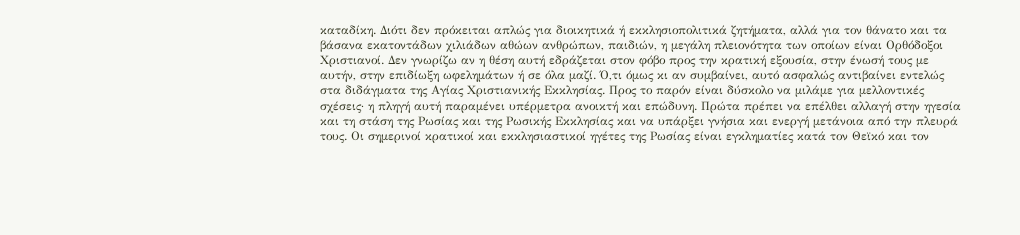καταδίκη. Διότι δεν πρόκειται απλώς για διοικητικά ή εκκλησιοπολιτικά ζητήματα, αλλά για τον θάνατο και τα βάσανα εκατοντάδων χιλιάδων αθώων ανθρώπων, παιδιών, η μεγάλη πλειονότητα των οποίων είναι Ορθόδοξοι Χριστιανοί. Δεν γνωρίζω αν η θέση αυτή εδράζεται στον φόβο προς την κρατική εξουσία, στην ένωσή τους με αυτήν, στην επιδίωξη ωφελημάτων ή σε όλα μαζί. Ό,τι όμως κι αν συμβαίνει, αυτό ασφαλώς αντιβαίνει εντελώς στα διδάγματα της Αγίας Χριστιανικής Εκκλησίας. Προς το παρόν είναι δύσκολο να μιλάμε για μελλοντικές σχέσεις· η πληγή αυτή παραμένει υπέρμετρα ανοικτή και επώδυνη. Πρώτα πρέπει να επέλθει αλλαγή στην ηγεσία και τη στάση της Ρωσίας και της Ρωσικής Εκκλησίας και να υπάρξει γνήσια και ενεργή μετάνοια από την πλευρά τους. Οι σημερινοί κρατικοί και εκκλησιαστικοί ηγέτες της Ρωσίας είναι εγκληματίες κατά τον Θεϊκό και τον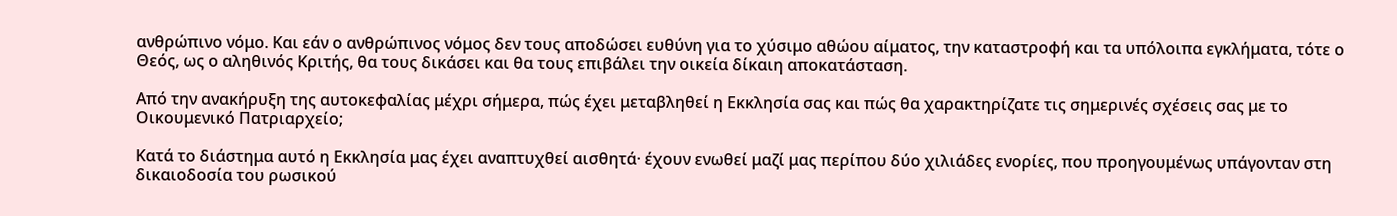ανθρώπινο νόμο. Και εάν ο ανθρώπινος νόμος δεν τους αποδώσει ευθύνη για το χύσιμο αθώου αίματος, την καταστροφή και τα υπόλοιπα εγκλήματα, τότε ο Θεός, ως ο αληθινός Κριτής, θα τους δικάσει και θα τους επιβάλει την οικεία δίκαιη αποκατάσταση.

Από την ανακήρυξη της αυτοκεφαλίας μέχρι σήμερα, πώς έχει μεταβληθεί η Εκκλησία σας και πώς θα χαρακτηρίζατε τις σημερινές σχέσεις σας με το Οικουμενικό Πατριαρχείο;

Κατά το διάστημα αυτό η Εκκλησία μας έχει αναπτυχθεί αισθητά· έχουν ενωθεί μαζί μας περίπου δύο χιλιάδες ενορίες, που προηγουμένως υπάγονταν στη δικαιοδοσία του ρωσικού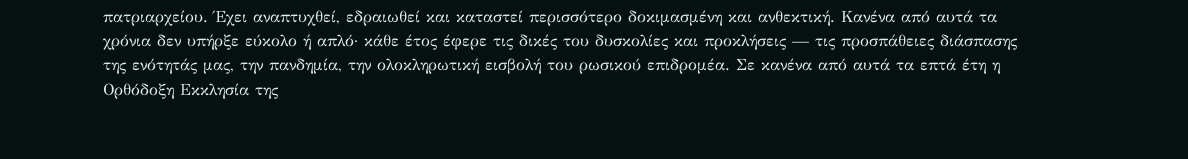πατριαρχείου. Έχει αναπτυχθεί, εδραιωθεί και καταστεί περισσότερο δοκιμασμένη και ανθεκτική. Κανένα από αυτά τα χρόνια δεν υπήρξε εύκολο ή απλό· κάθε έτος έφερε τις δικές του δυσκολίες και προκλήσεις — τις προσπάθειες διάσπασης της ενότητάς μας, την πανδημία, την ολοκληρωτική εισβολή του ρωσικού επιδρομέα. Σε κανένα από αυτά τα επτά έτη η Ορθόδοξη Εκκλησία της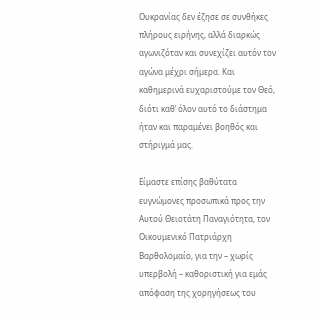Ουκρανίας δεν έζησε σε συνθήκες πλήρους ειρήνης, αλλά διαρκώς αγωνιζόταν και συνεχίζει αυτόν τον αγώνα μέχρι σήμερα. Και καθημερινά ευχαριστούμε τον Θεό, διότι καθ’ όλον αυτό το διάστημα ήταν και παραμένει βοηθός και στήριγμά μας.

Είμαστε επίσης βαθύτατα ευγνώμονες προσωπικά προς την Αυτού Θειοτάτη Παναγιότητα, τον Οικουμενικό Πατριάρχη Βαρθολομαίο, για την – χωρίς υπερβολή – καθοριστική για εμάς απόφαση της χορηγήσεως του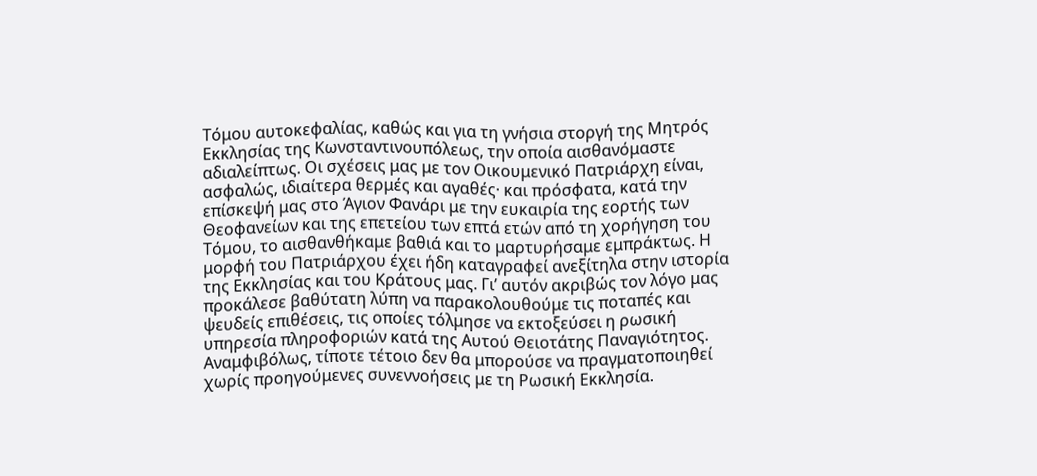Τόμου αυτοκεφαλίας, καθώς και για τη γνήσια στοργή της Μητρός Εκκλησίας της Κωνσταντινουπόλεως, την οποία αισθανόμαστε αδιαλείπτως. Οι σχέσεις μας με τον Οικουμενικό Πατριάρχη είναι, ασφαλώς, ιδιαίτερα θερμές και αγαθές· και πρόσφατα, κατά την επίσκεψή μας στο Άγιον Φανάρι με την ευκαιρία της εορτής των Θεοφανείων και της επετείου των επτά ετών από τη χορήγηση του Τόμου, το αισθανθήκαμε βαθιά και το μαρτυρήσαμε εμπράκτως. Η μορφή του Πατριάρχου έχει ήδη καταγραφεί ανεξίτηλα στην ιστορία της Εκκλησίας και του Κράτους μας. Γι’ αυτόν ακριβώς τον λόγο μας προκάλεσε βαθύτατη λύπη να παρακολουθούμε τις ποταπές και ψευδείς επιθέσεις, τις οποίες τόλμησε να εκτοξεύσει η ρωσική υπηρεσία πληροφοριών κατά της Αυτού Θειοτάτης Παναγιότητος. Αναμφιβόλως, τίποτε τέτοιο δεν θα μπορούσε να πραγματοποιηθεί χωρίς προηγούμενες συνεννοήσεις με τη Ρωσική Εκκλησία.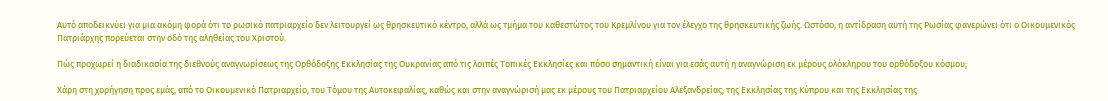Αυτό αποδεικνύει για μια ακόμη φορά ότι το ρωσικό πατριαρχείο δεν λειτουργεί ως θρησκευτικό κέντρο, αλλά ως τμήμα του καθεστώτος του Κρεμλίνου για τον έλεγχο της θρησκευτικής ζωής. Ωστόσο, η αντίδραση αυτή της Ρωσίας φανερώνει ότι ο Οικουμενικός Πατριάρχης πορεύεται στην οδό της αληθείας του Χριστού.

Πώς προχωρεί η διαδικασία της διεθνούς αναγνωρίσεως της Ορθόδοξης Εκκλησίας της Ουκρανίας από τις λοιπές Τοπικές Εκκλησίες και πόσο σημαντική είναι για εσάς αυτή η αναγνώριση εκ μέρους ολόκληρου του ορθόδοξου κόσμου;

Χάρη στη χορήγηση προς εμάς, από το Οικουμενικό Πατριαρχείο, του Τόμου της Αυτοκεφαλίας, καθώς και στην αναγνώρισή μας εκ μέρους του Πατριαρχείου Αλεξανδρείας, της Εκκλησίας της Κύπρου και της Εκκλησίας της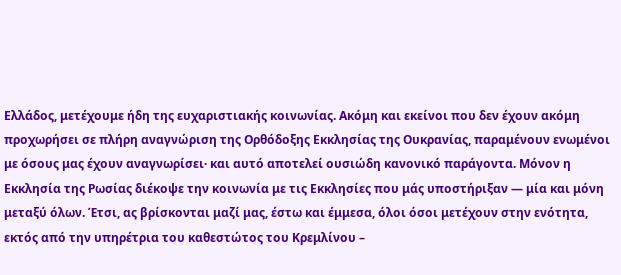Ελλάδος, μετέχουμε ήδη της ευχαριστιακής κοινωνίας. Ακόμη και εκείνοι που δεν έχουν ακόμη προχωρήσει σε πλήρη αναγνώριση της Ορθόδοξης Εκκλησίας της Ουκρανίας, παραμένουν ενωμένοι με όσους μας έχουν αναγνωρίσει· και αυτό αποτελεί ουσιώδη κανονικό παράγοντα. Μόνον η Εκκλησία της Ρωσίας διέκοψε την κοινωνία με τις Εκκλησίες που μάς υποστήριξαν — μία και μόνη μεταξύ όλων. Έτσι, ας βρίσκονται μαζί μας, έστω και έμμεσα, όλοι όσοι μετέχουν στην ενότητα, εκτός από την υπηρέτρια του καθεστώτος του Κρεμλίνου –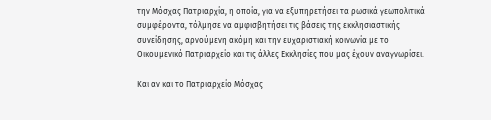την Μόσχας Πατριαρχία, η οποία, για να εξυπηρετήσει τα ρωσικά γεωπολιτικά συμφέροντα, τόλμησε να αμφισβητήσει τις βάσεις της εκκλησιαστικής συνείδησης, αρνούμενη ακόμη και την ευχαριστιακή κοινωνία με το Οικουμενικό Πατριαρχείο και τις άλλες Εκκλησίες που μας έχουν αναγνωρίσει.

Και αν και το Πατριαρχείο Μόσχας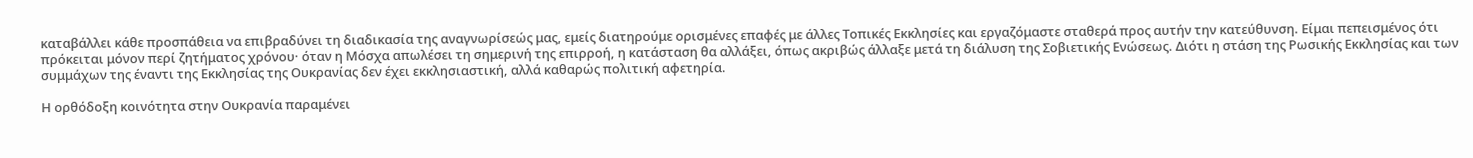καταβάλλει κάθε προσπάθεια να επιβραδύνει τη διαδικασία της αναγνωρίσεώς μας, εμείς διατηρούμε ορισμένες επαφές με άλλες Τοπικές Εκκλησίες και εργαζόμαστε σταθερά προς αυτήν την κατεύθυνση. Είμαι πεπεισμένος ότι πρόκειται μόνον περί ζητήματος χρόνου· όταν η Μόσχα απωλέσει τη σημερινή της επιρροή, η κατάσταση θα αλλάξει, όπως ακριβώς άλλαξε μετά τη διάλυση της Σοβιετικής Ενώσεως. Διότι η στάση της Ρωσικής Εκκλησίας και των συμμάχων της έναντι της Εκκλησίας της Ουκρανίας δεν έχει εκκλησιαστική, αλλά καθαρώς πολιτική αφετηρία.

Η ορθόδοξη κοινότητα στην Ουκρανία παραμένει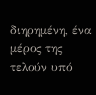διηρημένη, ένα μέρος της τελούν υπό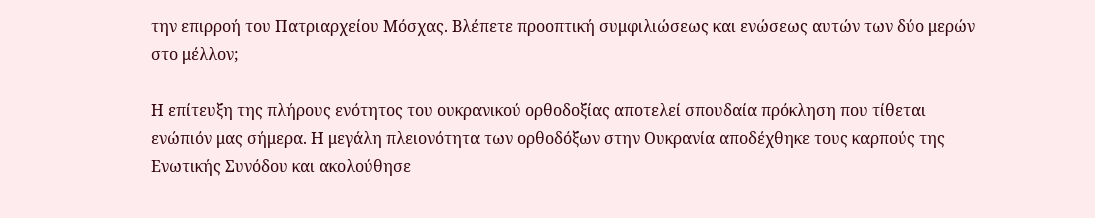την επιρροή του Πατριαρχείου Μόσχας. Βλέπετε προοπτική συμφιλιώσεως και ενώσεως αυτών των δύο μερών στο μέλλον;

Η επίτευξη της πλήρους ενότητος του ουκρανικού ορθοδοξίας αποτελεί σπουδαία πρόκληση που τίθεται ενώπιόν μας σήμερα. Η μεγάλη πλειονότητα των ορθοδόξων στην Ουκρανία αποδέχθηκε τους καρπούς της Ενωτικής Συνόδου και ακολούθησε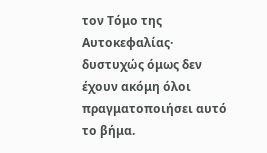τον Τόμο της Αυτοκεφαλίας· δυστυχώς όμως δεν έχουν ακόμη όλοι πραγματοποιήσει αυτό το βήμα.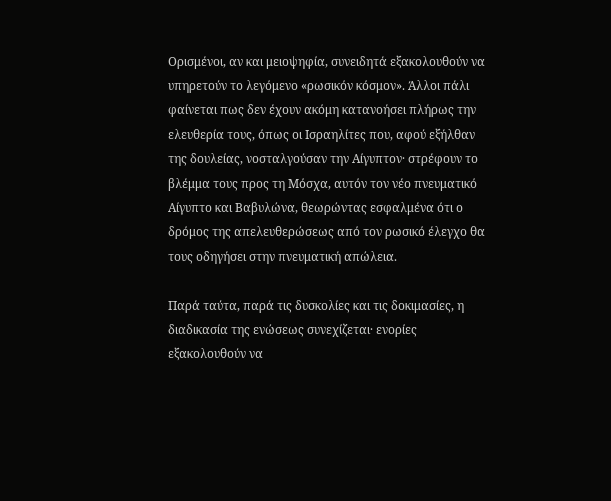Ορισμένοι, αν και μειοψηφία, συνειδητά εξακολουθούν να υπηρετούν το λεγόμενο «ρωσικόν κόσμον». Άλλοι πάλι φαίνεται πως δεν έχουν ακόμη κατανοήσει πλήρως την ελευθερία τους, όπως οι Ισραηλίτες που, αφού εξήλθαν της δουλείας, νοσταλγούσαν την Αίγυπτον· στρέφουν το βλέμμα τους προς τη Μόσχα, αυτόν τον νέο πνευματικό Αίγυπτο και Βαβυλώνα, θεωρώντας εσφαλμένα ότι ο δρόμος της απελευθερώσεως από τον ρωσικό έλεγχο θα τους οδηγήσει στην πνευματική απώλεια.

Παρά ταύτα, παρά τις δυσκολίες και τις δοκιμασίες, η διαδικασία της ενώσεως συνεχίζεται· ενορίες εξακολουθούν να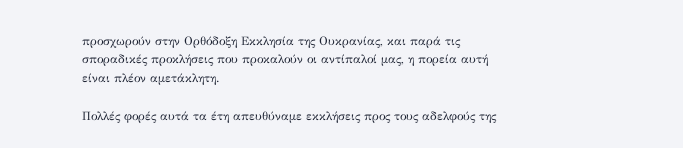προσχωρούν στην Ορθόδοξη Εκκλησία της Ουκρανίας, και παρά τις σποραδικές προκλήσεις που προκαλούν οι αντίπαλοί μας, η πορεία αυτή είναι πλέον αμετάκλητη.

Πολλές φορές αυτά τα έτη απευθύναμε εκκλήσεις προς τους αδελφούς της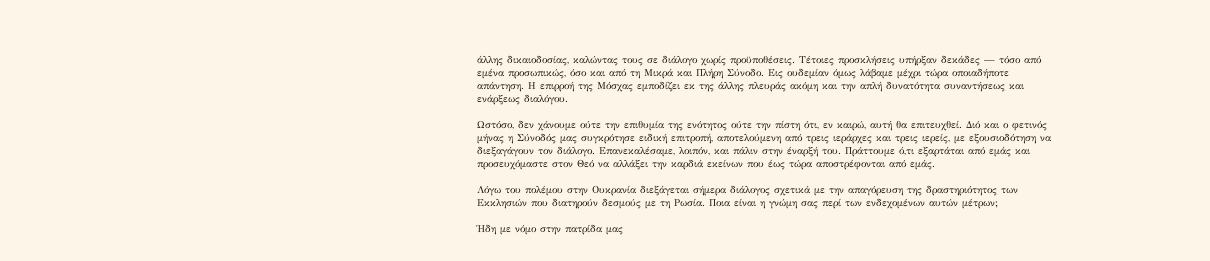άλλης δικαιοδοσίας, καλώντας τους σε διάλογο χωρίς προϋποθέσεις. Τέτοιες προσκλήσεις υπήρξαν δεκάδες — τόσο από εμένα προσωπικώς, όσο και από τη Μικρά και Πλήρη Σύνοδο. Εις ουδεμίαν όμως λάβαμε μέχρι τώρα οποιαδήποτε απάντηση. Η επιρροή της Μόσχας εμποδίζει εκ της άλλης πλευράς ακόμη και την απλή δυνατότητα συναντήσεως και ενάρξεως διαλόγου.

Ωστόσο, δεν χάνουμε ούτε την επιθυμία της ενότητος ούτε την πίστη ότι, εν καιρώ, αυτή θα επιτευχθεί. Διό και ο φετινός μήνας η Σύνοδός μας συγκρότησε ειδική επιτροπή, αποτελούμενη από τρεις ιεράρχες και τρεις ιερείς, με εξουσιοδότηση να διεξαγάγουν τον διάλογο. Επανεκαλέσαμε, λοιπόν, και πάλιν στην έναρξή του. Πράττουμε ό,τι εξαρτάται από εμάς και προσευχόμαστε στον Θεό να αλλάξει την καρδιά εκείνων που έως τώρα αποστρέφονται από εμάς.

Λόγω του πολέμου στην Ουκρανία διεξάγεται σήμερα διάλογος σχετικά με την απαγόρευση της δραστηριότητος των Εκκλησιών που διατηρούν δεσμούς με τη Ρωσία. Ποια είναι η γνώμη σας περί των ενδεχομένων αυτών μέτρων;

Ήδη με νόμο στην πατρίδα μας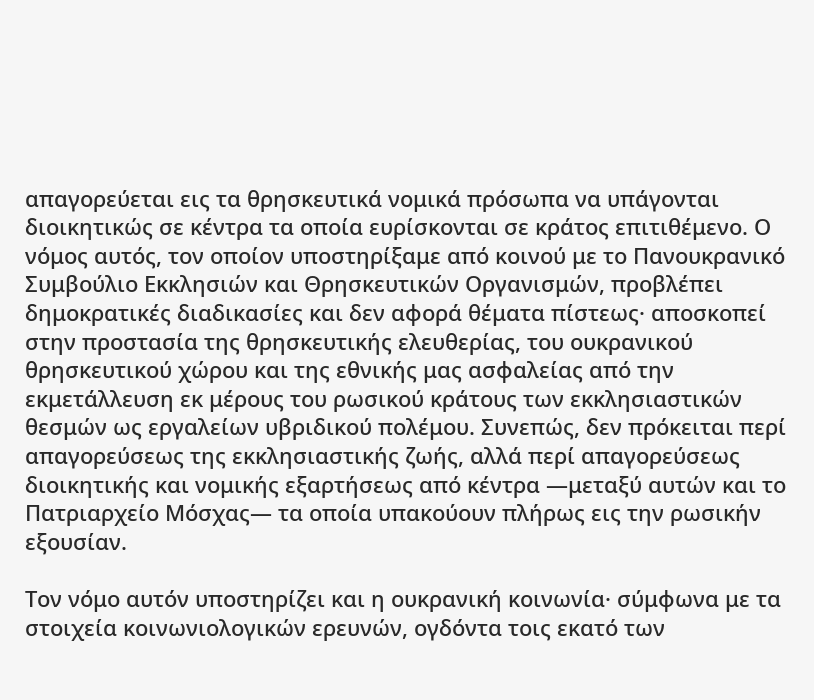απαγορεύεται εις τα θρησκευτικά νομικά πρόσωπα να υπάγονται διοικητικώς σε κέντρα τα οποία ευρίσκονται σε κράτος επιτιθέμενο. Ο νόμος αυτός, τον οποίον υποστηρίξαμε από κοινού με το Πανουκρανικό Συμβούλιο Εκκλησιών και Θρησκευτικών Οργανισμών, προβλέπει δημοκρατικές διαδικασίες και δεν αφορά θέματα πίστεως· αποσκοπεί στην προστασία της θρησκευτικής ελευθερίας, του ουκρανικού θρησκευτικού χώρου και της εθνικής μας ασφαλείας από την εκμετάλλευση εκ μέρους του ρωσικού κράτους των εκκλησιαστικών θεσμών ως εργαλείων υβριδικού πολέμου. Συνεπώς, δεν πρόκειται περί απαγορεύσεως της εκκλησιαστικής ζωής, αλλά περί απαγορεύσεως διοικητικής και νομικής εξαρτήσεως από κέντρα —μεταξύ αυτών και το Πατριαρχείο Μόσχας— τα οποία υπακούουν πλήρως εις την ρωσικήν εξουσίαν.

Τον νόμο αυτόν υποστηρίζει και η ουκρανική κοινωνία· σύμφωνα με τα στοιχεία κοινωνιολογικών ερευνών, ογδόντα τοις εκατό των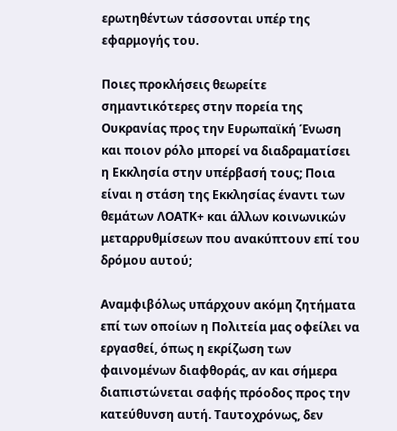ερωτηθέντων τάσσονται υπέρ της εφαρμογής του.

Ποιες προκλήσεις θεωρείτε σημαντικότερες στην πορεία της Ουκρανίας προς την Ευρωπαϊκή Ένωση και ποιον ρόλο μπορεί να διαδραματίσει η Εκκλησία στην υπέρβασή τους; Ποια είναι η στάση της Εκκλησίας έναντι των θεμάτων ΛΟΑΤΚ+ και άλλων κοινωνικών μεταρρυθμίσεων που ανακύπτουν επί του δρόμου αυτού;

Αναμφιβόλως υπάρχουν ακόμη ζητήματα επί των οποίων η Πολιτεία μας οφείλει να εργασθεί, όπως η εκρίζωση των φαινομένων διαφθοράς, αν και σήμερα διαπιστώνεται σαφής πρόοδος προς την κατεύθυνση αυτή. Ταυτοχρόνως, δεν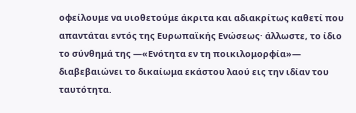οφείλουμε να υιοθετούμε άκριτα και αδιακρίτως καθετί που απαντάται εντός της Ευρωπαϊκής Ενώσεως· άλλωστε, το ίδιο το σύνθημά της —«Ενότητα εν τη ποικιλομορφία»— διαβεβαιώνει το δικαίωμα εκάστου λαού εις την ιδίαν του ταυτότητα.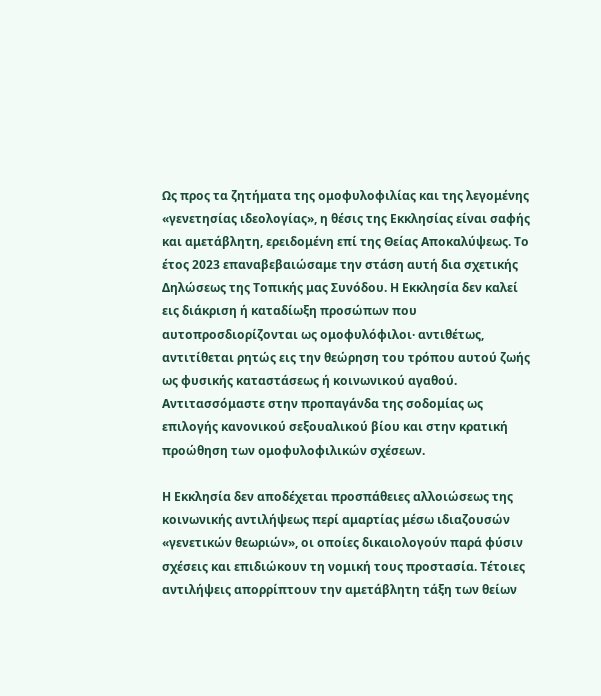Ως προς τα ζητήματα της ομοφυλοφιλίας και της λεγομένης «γενετησίας ιδεολογίας», η θέσις της Εκκλησίας είναι σαφής και αμετάβλητη, ερειδομένη επί της Θείας Αποκαλύψεως. Το έτος 2023 επαναβεβαιώσαμε την στάση αυτή δια σχετικής Δηλώσεως της Τοπικής μας Συνόδου. Η Εκκλησία δεν καλεί εις διάκριση ή καταδίωξη προσώπων που αυτοπροσδιορίζονται ως ομοφυλόφιλοι· αντιθέτως, αντιτίθεται ρητώς εις την θεώρηση του τρόπου αυτού ζωής ως φυσικής καταστάσεως ή κοινωνικού αγαθού. Αντιτασσόμαστε στην προπαγάνδα της σοδομίας ως επιλογής κανονικού σεξουαλικού βίου και στην κρατική προώθηση των ομοφυλοφιλικών σχέσεων.

Η Εκκλησία δεν αποδέχεται προσπάθειες αλλοιώσεως της κοινωνικής αντιλήψεως περί αμαρτίας μέσω ιδιαζουσών «γενετικών θεωριών», οι οποίες δικαιολογούν παρά φύσιν σχέσεις και επιδιώκουν τη νομική τους προστασία. Τέτοιες αντιλήψεις απορρίπτουν την αμετάβλητη τάξη των θείων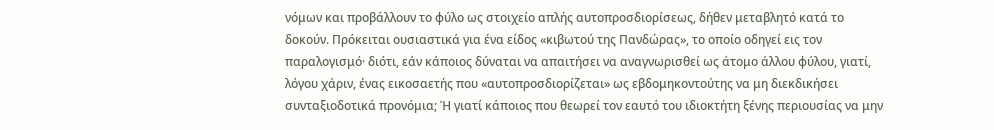νόμων και προβάλλουν το φύλο ως στοιχείο απλής αυτοπροσδιορίσεως, δήθεν μεταβλητό κατά το δοκούν. Πρόκειται ουσιαστικά για ένα είδος «κιβωτού της Πανδώρας», το οποίο οδηγεί εις τον παραλογισμό· διότι, εάν κάποιος δύναται να απαιτήσει να αναγνωρισθεί ως άτομο άλλου φύλου, γιατί, λόγου χάριν, ένας εικοσαετής που «αυτοπροσδιορίζεται» ως εβδομηκοντούτης να μη διεκδικήσει συνταξιοδοτικά προνόμια; Ή γιατί κάποιος που θεωρεί τον εαυτό του ιδιοκτήτη ξένης περιουσίας να μην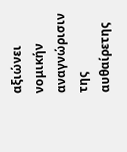αξιώνει νομικήν αναγνώρισιν της αυθαίρετης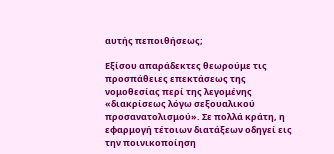αυτής πεποιθήσεως;

Εξίσου απαράδεκτες θεωρούμε τις προσπάθειες επεκτάσεως της νομοθεσίας περί της λεγομένης «διακρίσεως λόγω σεξουαλικού προσανατολισμού». Σε πολλά κράτη, η εφαρμογή τέτοιων διατάξεων οδηγεί εις την ποινικοποίηση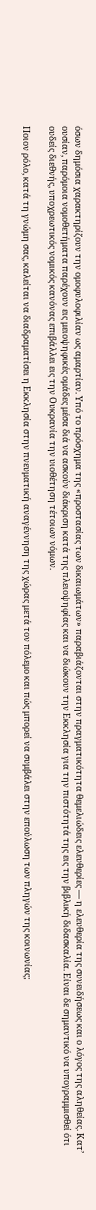όσων δημόσια χαρακτηρίζουν την ομοφυλοφιλίαν ως αμαρτίαν. Υπό το πρόσχημα της «προστασίας των δικαιωμάτων» παραβιάζονται στην πραγματικότητα θεμελιώδεις ελευθερίες — η ελευθερία της συνειδήσεως και ο λόγος της αληθείας. Κατ’ ουσίαν, παρόμοια νομοθετήματα παρέχουν εις μειοψηφικές ομάδες μέσα διά να ασκούν διάκριση κατά της πλειοψηφίας και να διώκουν την Εκκλησία για την πιστότητά της εις την βιβλική διδασκαλία. Είναι δε σημαντικό να υπογραμμισθεί ότι ουδείς διεθνής, υποχρεωτικός νομικός κανόνας επιβάλλει εις την Ουκρανία την υιοθέτηση τέτοιων νόμων.

Ποιον ρόλο, κατά τη γνώμη σας, καλείται να διαδραματίσει η Εκκλησία στην πνευματική αναγέννηση της χώρας μετά τον πόλεμο και πώς μπορεί να συμβάλει στην επούλωση των πληγών της κοινωνίας;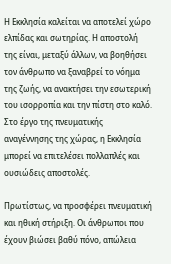Η Εκκλησία καλείται να αποτελεί χώρο ελπίδας και σωτηρίας. Η αποστολή της είναι, μεταξύ άλλων, να βοηθήσει τον άνθρωπο να ξαναβρεί το νόημα της ζωής, να ανακτήσει την εσωτερική του ισορροπία και την πίστη στο καλό. Στο έργο της πνευματικής αναγέννησης της χώρας, η Εκκλησία μπορεί να επιτελέσει πολλαπλές και ουσιώδεις αποστολές.

Πρωτίστως, να προσφέρει πνευματική και ηθική στήριξη. Οι άνθρωποι που έχουν βιώσει βαθύ πόνο, απώλεια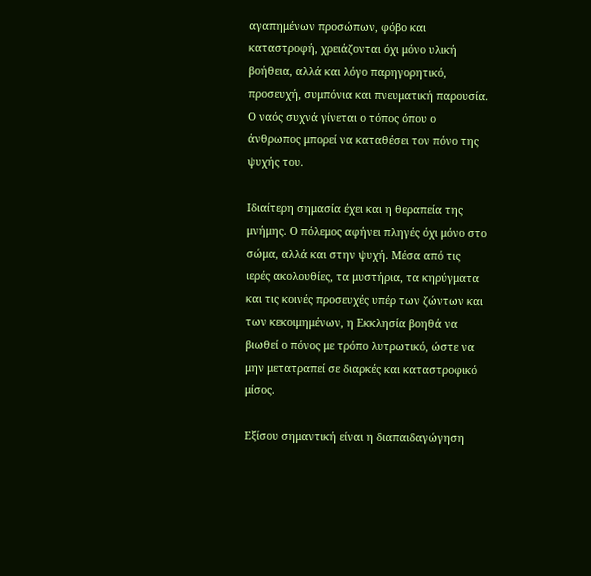αγαπημένων προσώπων, φόβο και καταστροφή, χρειάζονται όχι μόνο υλική βοήθεια, αλλά και λόγο παρηγορητικό, προσευχή, συμπόνια και πνευματική παρουσία. Ο ναός συχνά γίνεται ο τόπος όπου ο άνθρωπος μπορεί να καταθέσει τον πόνο της ψυχής του.

Ιδιαίτερη σημασία έχει και η θεραπεία της μνήμης. Ο πόλεμος αφήνει πληγές όχι μόνο στο σώμα, αλλά και στην ψυχή. Μέσα από τις ιερές ακολουθίες, τα μυστήρια, τα κηρύγματα και τις κοινές προσευχές υπέρ των ζώντων και των κεκοιμημένων, η Εκκλησία βοηθά να βιωθεί ο πόνος με τρόπο λυτρωτικό, ώστε να μην μετατραπεί σε διαρκές και καταστροφικό μίσος.

Εξίσου σημαντική είναι η διαπαιδαγώγηση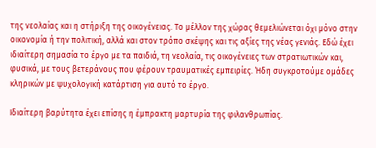της νεολαίας και η στήριξη της οικογένειας. Το μέλλον της χώρας θεμελιώνεται όχι μόνο στην οικονομία ή την πολιτική, αλλά και στον τρόπο σκέψης και τις αξίες της νέας γενιάς. Εδώ έχει ιδιαίτερη σημασία το έργο με τα παιδιά, τη νεολαία, τις οικογένειες των στρατιωτικών και, φυσικά, με τους βετεράνους που φέρουν τραυματικές εμπειρίες. Ήδη συγκροτούμε ομάδες κληρικών με ψυχολογική κατάρτιση για αυτό το έργο.

Ιδιαίτερη βαρύτητα έχει επίσης η έμπρακτη μαρτυρία της φιλανθρωπίας.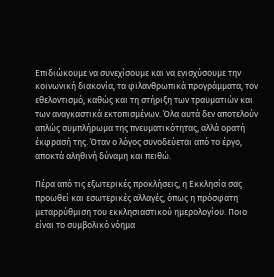Επιδιώκουμε να συνεχίσουμε και να ενισχύσουμε την κοινωνική διακονία, τα φιλανθρωπικά προγράμματα, τον εθελοντισμό, καθώς και τη στήριξη των τραυματιών και των αναγκαστικά εκτοπισμένων. Όλα αυτά δεν αποτελούν απλώς συμπλήρωμα της πνευματικότητας, αλλά ορατή έκφρασή της. Όταν ο λόγος συνοδεύεται από το έργο, αποκτά αληθινή δύναμη και πειθώ.

Πέρα από τις εξωτερικές προκλήσεις, η Εκκλησία σας προωθεί και εσωτερικές αλλαγές, όπως η πρόσφατη μεταρρύθμιση του εκκλησιαστικού ημερολογίου. Ποιο είναι το συμβολικό νόημα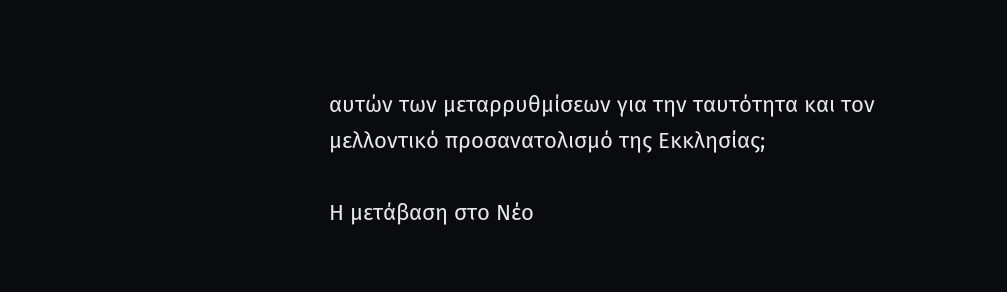αυτών των μεταρρυθμίσεων για την ταυτότητα και τον μελλοντικό προσανατολισμό της Εκκλησίας;

Η μετάβαση στο Νέο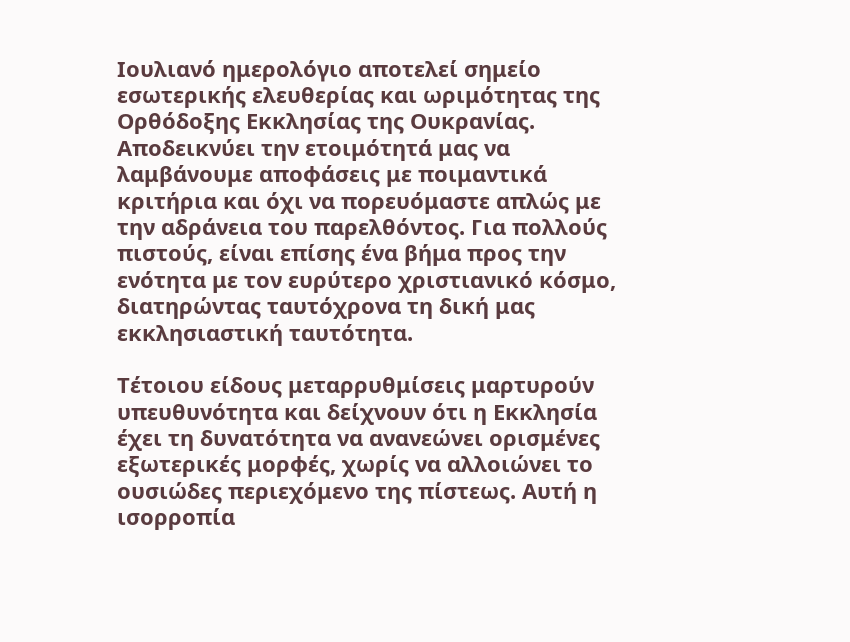Ιουλιανό ημερολόγιο αποτελεί σημείο εσωτερικής ελευθερίας και ωριμότητας της Ορθόδοξης Εκκλησίας της Ουκρανίας. Αποδεικνύει την ετοιμότητά μας να λαμβάνουμε αποφάσεις με ποιμαντικά κριτήρια και όχι να πορευόμαστε απλώς με την αδράνεια του παρελθόντος. Για πολλούς πιστούς, είναι επίσης ένα βήμα προς την ενότητα με τον ευρύτερο χριστιανικό κόσμο, διατηρώντας ταυτόχρονα τη δική μας εκκλησιαστική ταυτότητα.

Τέτοιου είδους μεταρρυθμίσεις μαρτυρούν υπευθυνότητα και δείχνουν ότι η Εκκλησία έχει τη δυνατότητα να ανανεώνει ορισμένες εξωτερικές μορφές, χωρίς να αλλοιώνει το ουσιώδες περιεχόμενο της πίστεως. Αυτή η ισορροπία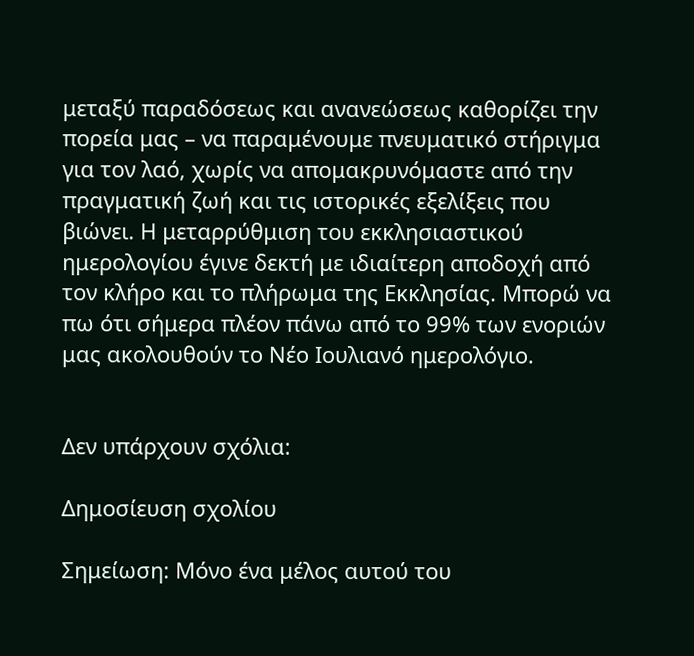μεταξύ παραδόσεως και ανανεώσεως καθορίζει την πορεία μας – να παραμένουμε πνευματικό στήριγμα για τον λαό, χωρίς να απομακρυνόμαστε από την πραγματική ζωή και τις ιστορικές εξελίξεις που βιώνει. Η μεταρρύθμιση του εκκλησιαστικού ημερολογίου έγινε δεκτή με ιδιαίτερη αποδοχή από τον κλήρο και το πλήρωμα της Εκκλησίας. Μπορώ να πω ότι σήμερα πλέον πάνω από το 99% των ενοριών μας ακολουθούν το Νέο Ιουλιανό ημερολόγιο.


Δεν υπάρχουν σχόλια:

Δημοσίευση σχολίου

Σημείωση: Μόνο ένα μέλος αυτού του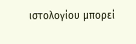ιστολογίου μπορεί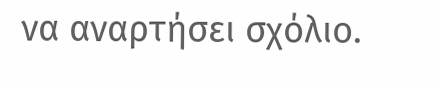να αναρτήσει σχόλιο.